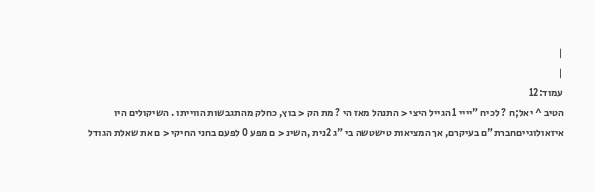|
|
עמוד:12
הטיב ^ יאל;ח ? לכיח "יייי 1 הגייל היצי < התנהל מאז הי ? מת הק < בוץ, כחלק מהתגבשות הווייתו . השיקולים היו איזאולוגייםחברת"ם בעיקרם, אך המציאות טישטשה בי "ג 2נית ,השינ < ם מפע 0 לפעם בחני החיקי < ם את שאלת הגודל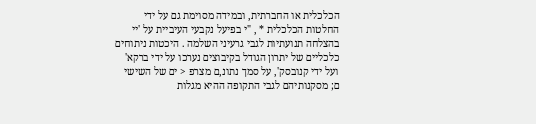הכלכלית או החברתית, ובמידה מסוימת גם על ידי החלטות הכלכלית * , "י בפיעל נקבעי העיביית על 'יי בהצלחה תנועתיות לגבי גרעיני השלמה . היכטות ניתוחים כלכליים של יתרון הגודל בקיבוצים נערכו על ידי ברקא' ועל ידי קנובסק', על סמך נתונ,ם מצרפ < ים של השישי ם; מסקנותיהם לגבי התקופה ההיא מגלות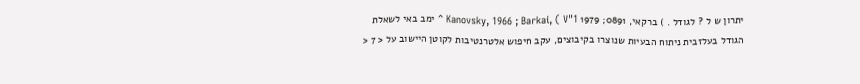יתרון ש ל ? לגודל . ) ברקאי, 0891; 1979 Kanovsky, 1966 ; Barkai, ( V"1 ^ ימב באי לשאלת הגודל בעלזבית ניתוח הבעיות שנוצרו בקיבוצים, עקב חיפוש אלטרנטיבות לקוטן היישוב על < 7 <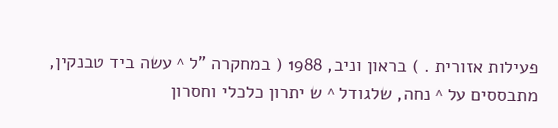פעילות אזורית . ) בראון וניב, 1988 ( במחקרה "ל ^ עשה ביד טבנקין, מתבססים על ^ נחה, שלגודל ^ ש יתרון כלכלי וחסרון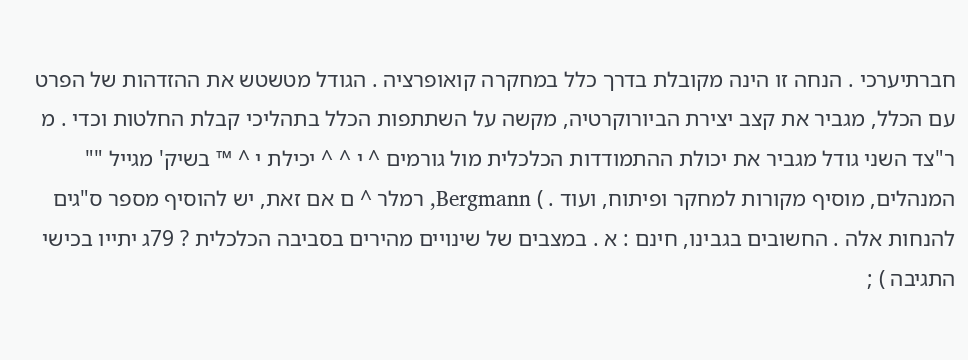חברתיערכי . הנחה זו הינה מקובלת בדרך כלל במחקרה קואופרציה . הגודל מטשטש את ההזדהות של הפרט עם הכלל, מגביר את קצב יצירת הביורוקרטיה, מקשה על השתתפות הכלל בתהליכי קבלת החלטות וכדי . מ ר"צד השני גודל מגביר את יכולת ההתמודדות הכלכלית מול גורמים ^ י ^ ^ יכילת י ^ ™ בשיק' מגייל "" המנהלים, מוסיף מקורות למחקר ופיתוח, ועוד . ) Bergmann, רמלר ^ ם אם זאת, יש להוסיף מספר ס"גים להנחות אלה . החשובים בגבינו, חינם : א . במצבים של שינויים מהירים בסביבה הכלכלית ? 79ג יתייו בכישי התגיבה ) ;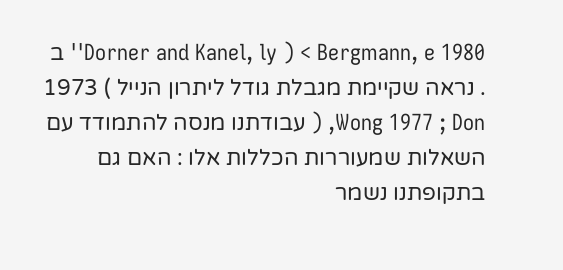1980 Bergmann, e > ( Dorner and Kanel, ly'' ב . נראה שקיימת מגבלת גודל ליתרון הנייל ) 1973 Wong 1977 ; Don, ( עבודתנו מנסה להתמודד עם השאלות שמעוררות הכללות אלו : האם גם בתקופתנו נשמר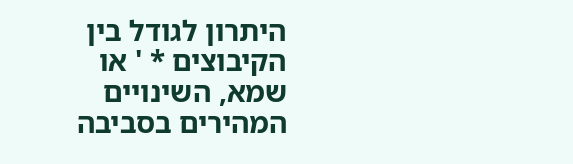היתרון לגודל בין הקיבוצים * ' או שמא, השינויים המהירים בסביבה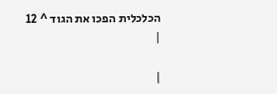הכלכלית הפכו את הגוד ^ 12
|

|